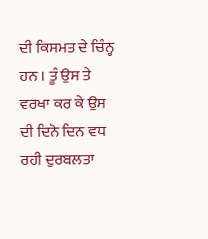ਦੀ ਕਿਸਮਤ ਦੇ ਚਿੰਨ੍ਹ ਹਨ । ਤੂੰ ਉਸ ਤੇ ਵਰਖਾ ਕਰ ਕੇ ਉਸ ਦੀ ਦਿਨੋ ਦਿਨ ਵਧ ਰਹੀ ਦੁਰਬਲਤਾ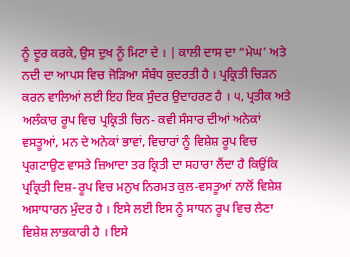ਨੂੰ ਦੂਰ ਕਰਕੇ, ਉਸ ਦੁਖ ਨੂੰ ਮਿਟਾ ਦੇ । | ਕਾਲੀ ਦਾਸ ਦਾ “ਮੇਘ' ਅਤੇ ਨਦੀ ਦਾ ਆਪਸ ਵਿਚ ਜੋੜਿਆ ਸੰਬੰਧ ਕੁਦਰਤੀ ਹੈ । ਪ੍ਰਕ੍ਰਿਤੀ ਚਿੜਨ ਕਰਨ ਵਾਲਿਆਂ ਲਈ ਇਹ ਇਕ ਸੁੰਦਰ ਉਦਾਹਰਣ ਹੈ । ੫, ਪ੍ਰਤੀਕ ਅਤੇ ਅਲੰਕਾਰ ਰੂਪ ਵਿਚ ਪ੍ਰਕ੍ਰਿਤੀ ਚਿਨ- ਕਵੀ ਸੰਸਾਰ ਦੀਆਂ ਅਨੇਕਾਂ ਵਸਤੂਆਂ, ਮਨ ਦੇ ਅਨੇਕਾਂ ਭਾਵਾਂ, ਵਿਚਾਰਾਂ ਨੂੰ ਵਿਸ਼ੇਸ਼ ਰੂਪ ਵਿਚ ਪ੍ਰਗਟਾਉਣ ਵਾਸਤੇ ਜ਼ਿਆਦਾ ਤਰ ਕ੍ਰਿਤੀ ਦਾ ਸਹਾਰਾ ਲੈਂਦਾ ਹੈ ਕਿਉਂਕਿ ਪ੍ਰਕ੍ਰਿਤੀ ਦਿਸ਼-ਰੂਪ ਵਿਚ ਮਨੁਖ ਨਿਰਮਤ ਕੁਲ-ਵਸਤੂਆਂ ਨਾਲੋਂ ਵਿਸ਼ੇਸ਼ ਅਸਾਧਾਰਨ ਮੁੰਦਰ ਹੈ । ਇਸੇ ਲਈ ਇਸ ਨੂੰ ਸਾਧਨ ਰੂਪ ਵਿਚ ਲੈਣਾ ਵਿਸ਼ੇਸ਼ ਲਾਭਕਾਰੀ ਹੈ । ਇਸੇ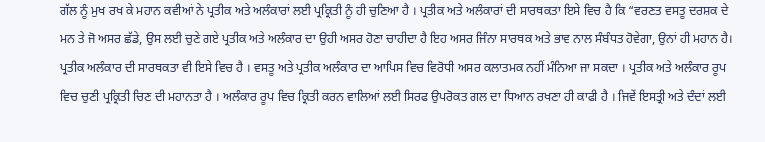ਗੱਲ ਨੂੰ ਮੁਖ ਰਖ ਕੇ ਮਹਾਨ ਕਵੀਆਂ ਨੇ ਪ੍ਰਤੀਕ ਅਤੇ ਅਲੰਕਾਰਾਂ ਲਈ ਪ੍ਰਕ੍ਰਿਤੀ ਨੂੰ ਹੀ ਚੁਣਿਆ ਹੈ । ਪ੍ਰਤੀਕ ਅਤੇ ਅਲੰਕਾਰਾਂ ਦੀ ਸਾਰਥਕਤਾ ਇਸੇ ਵਿਚ ਹੈ ਕਿ “ਵਰਣਤ ਵਸਤੂ ਦਰਸ਼ਕ ਦੇ ਮਨ ਤੇ ਜੋ ਅਸਰ ਛੱਡੇ, ਉਸ ਲਈ ਚੁਣੇ ਗਏ ਪ੍ਰਤੀਕ ਅਤੇ ਅਲੰਕਾਰ ਦਾ ਉਹੀ ਅਸਰ ਹੋਣਾ ਚਾਹੀਦਾ ਹੈ ਇਹ ਅਸਰ ਜਿੰਨਾ ਸਾਰਥਕ ਅਤੇ ਭਾਵ ਨਾਲ ਸੰਬੰਧਤ ਹੋਵੇਗਾ, ਉਨਾਂ ਹੀ ਮਹਾਨ ਹੈ। ਪ੍ਰਤੀਕ ਅਲੰਕਾਰ ਦੀ ਸਾਰਥਕਤਾ ਵੀ ਇਸੇ ਵਿਚ ਹੈ । ਵਸਤੂ ਅਤੇ ਪ੍ਰਤੀਕ ਅਲੰਕਾਰ ਦਾ ਆਪਿਸ ਵਿਚ ਵਿਰੋਧੀ ਅਸਰ ਕਲਾਤਮਕ ਨਹੀਂ ਮੰਨਿਆ ਜਾ ਸਕਦਾ । ਪ੍ਰਤੀਕ ਅਤੇ ਅਲੰਕਾਰ ਰੂਪ ਵਿਚ ਚੁਣੀ ਪ੍ਰਕ੍ਰਿਤੀ ਚਿਣ ਦੀ ਮਹਾਨਤਾ ਹੈ । ਅਲੰਕਾਰ ਰੂਪ ਵਿਚ ਕ੍ਰਿਤੀ ਕਰਨ ਵਾਲਿਆਂ ਲਈ ਸਿਰਫ ਉਪਰੋਕਤ ਗਲ ਦਾ ਧਿਆਨ ਰਖਣਾ ਹੀ ਕਾਫੀ ਹੈ । ਜਿਵੇਂ ਇਸਤ੍ਰੀ ਅਤੇ ਦੰਦਾਂ ਲਈ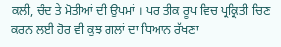ਕਲੀ, ਚੰਦ ਤੇ ਮੋਤੀਆਂ ਦੀ ਉਪਮਾਂ । ਪਰ ਤੀਕ ਰੂਪ ਵਿਚ ਪ੍ਰਕ੍ਰਿਤੀ ਚਿਣ ਕਰਨ ਲਈ ਹੋਰ ਵੀ ਕੁਝ ਗਲਾਂ ਦਾ ਧਿਆਨ ਰੱਖਣਾ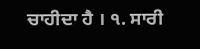ਚਾਹੀਦਾ ਹੈ । ੧. ਸਾਰੀ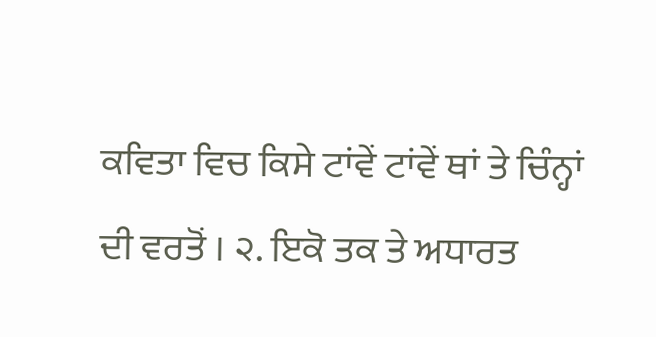ਕਵਿਤਾ ਵਿਚ ਕਿਸੇ ਟਾਂਵੇਂ ਟਾਂਵੇਂ ਥਾਂ ਤੇ ਚਿੰਨ੍ਹਾਂ ਦੀ ਵਰਤੋਂ । ੨. ਇਕੋ ਤਕ ਤੇ ਅਧਾਰਤ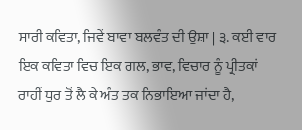ਸਾਰੀ ਕਵਿਤਾ, ਜਿਵੇਂ ਬਾਵਾ ਬਲਵੰਤ ਦੀ ਉਸ਼ਾ | ੩. ਕਈ ਵਾਰ ਇਕ ਕਵਿਤਾ ਵਿਚ ਇਕ ਗਲ, ਭਾਵ, ਵਿਚਾਰ ਨੂੰ ਪ੍ਰੀਤਕਾਂ ਰਾਹੀਂ ਧੁਰ ਤੋਂ ਲੈ ਕੇ ਅੰਤ ਤਕ ਨਿਭਾਇਆ ਜਾਂਦਾ ਹੈ,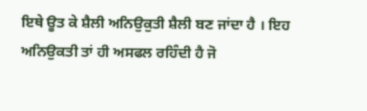ਇਥੇ ਊਤ ਕੇ ਸ਼ੈਲੀ ਅਨਿਉਕੁਤੀ ਸ਼ੈਲੀ ਬਣ ਜਾਂਦਾ ਹੈ । ਇਹ ਅਨਿਉਕਤੀ ਤਾਂ ਹੀ ਅਸਫਲ ਰਹਿੰਦੀ ਹੈ ਜੋ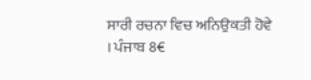ਸਾਰੀ ਰਚਨਾ ਵਿਚ ਅਨਿਉਕਤੀ ਹੋਵੇ । ਪੰਜਾਬ 8€